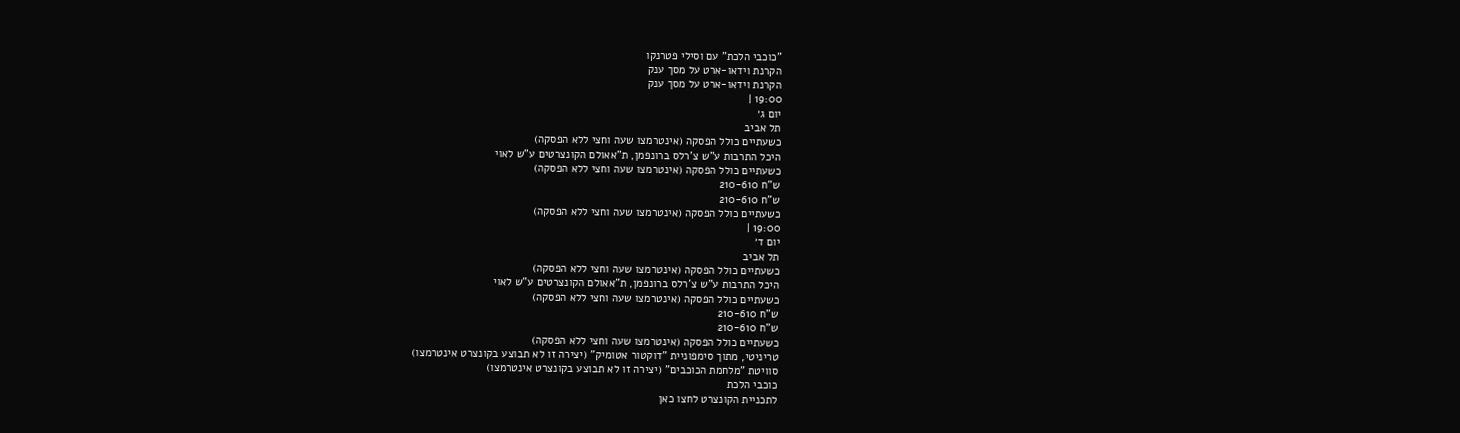"כוכבי הלכת" עם וסילי פטרנקו
הקרנת וידאו-ארט על מסך ענק
הקרנת וידאו-ארט על מסך ענק
19:00 |
יום ג׳
תל אביב
כשעתיים כולל הפסקה (אינטרמצו שעה וחצי ללא הפסקה)
היכל התרבות ע"ש צ'רלס ברונפמן, ת"אאולם הקונצרטים ע"ש לאוי
כשעתיים כולל הפסקה (אינטרמצו שעה וחצי ללא הפסקה)
ש"ח 210-610
ש"ח 210-610
כשעתיים כולל הפסקה (אינטרמצו שעה וחצי ללא הפסקה)
19:00 |
יום ד׳
תל אביב
כשעתיים כולל הפסקה (אינטרמצו שעה וחצי ללא הפסקה)
היכל התרבות ע"ש צ'רלס ברונפמן, ת"אאולם הקונצרטים ע"ש לאוי
כשעתיים כולל הפסקה (אינטרמצו שעה וחצי ללא הפסקה)
ש"ח 210-610
ש"ח 210-610
כשעתיים כולל הפסקה (אינטרמצו שעה וחצי ללא הפסקה)
טריניטי, מתוך סימפוניית "דוקטור אטומיק" (יצירה זו לא תבוצע בקונצרט אינטרמצו)
סוויטת "מלחמת הכוכבים" (יצירה זו לא תבוצע בקונצרט אינטרמצו)
כוכבי הלכת
לתכניית הקונצרט לחצו כאן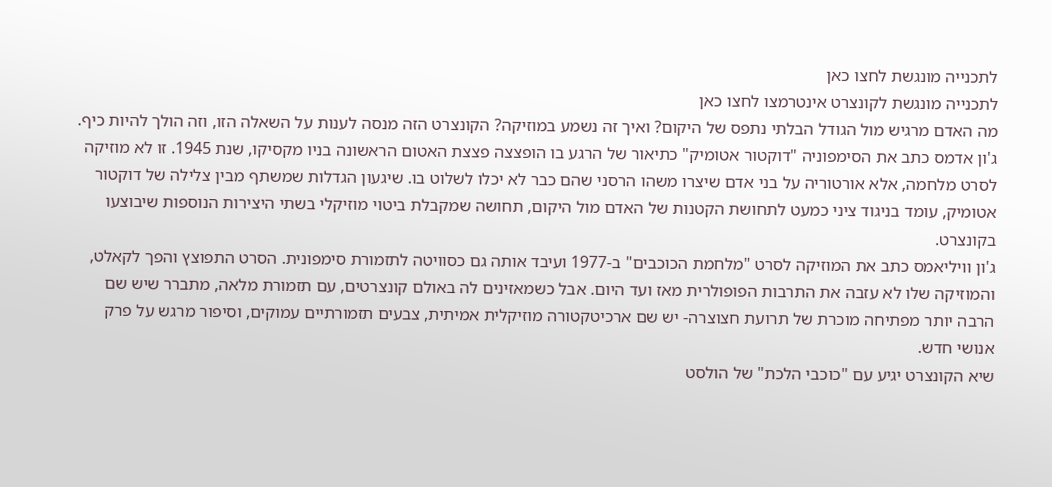לתכנייה מונגשת לחצו כאן
לתכנייה מונגשת לקונצרט אינטרמצו לחצו כאן
מה האדם מרגיש מול הגודל הבלתי נתפס של היקום? ואיך זה נשמע במוזיקה? הקונצרט הזה מנסה לענות על השאלה הזו, וזה הולך להיות כיף.
ג'ון אדמס כתב את הסימפוניה "דוקטור אטומיק" כתיאור של הרגע בו הופצצה פצצת האטום הראשונה בניו מקסיקו, שנת 1945. זו לא מוזיקה לסרט מלחמה, אלא אורטוריה על בני אדם שיצרו משהו הרסני שהם כבר לא יכלו לשלוט בו. שיגעון הגדלות שמשתף מבין צלילה של דוקטור אטומיק, עומד בניגוד ציני כמעט לתחושת הקטנות של האדם מול היקום, תחושה שמקבלת ביטוי מוזיקלי בשתי היצירות הנוספות שיבוצעו בקונצרט.
ג'ון וויליאמס כתב את המוזיקה לסרט "מלחמת הכוכבים" ב-1977 ועיבד אותה גם כסוויטה לתזמורת סימפונית. הסרט התפוצץ והפך לקאלט, והמוזיקה שלו לא עזבה את התרבות הפופולרית מאז ועד היום. אבל כשמאזינים לה באולם קונצרטים, עם תזמורת מלאה, מתברר שיש שם הרבה יותר מפתיחה מוכרת של תרועת חצוצרה- יש שם ארכיטקטורה מוזיקלית אמיתית, צבעים תזמורתיים עמוקים, וסיפור מרגש על פרק אנושי חדש.
שיא הקונצרט יגיע עם "כוכבי הלכת" של הולסט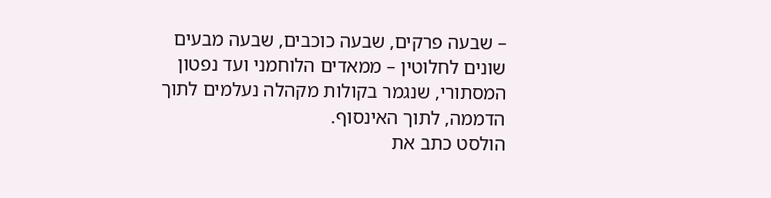– שבעה פרקים, שבעה כוכבים, שבעה מבעים שונים לחלוטין – ממאדים הלוחמני ועד נפטון המסתורי, שנגמר בקולות מקהלה נעלמים לתוך הדממה, לתוך האינסוף.
הולסט כתב את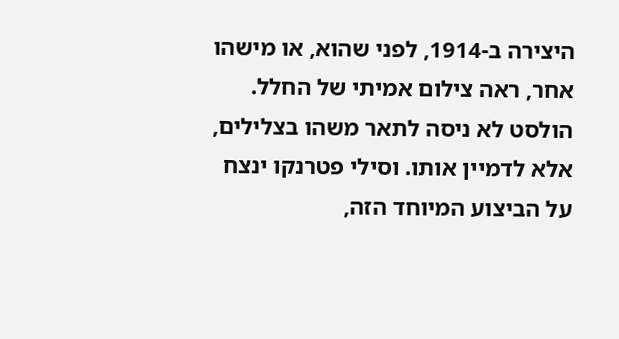היצירה ב-1914, לפני שהוא, או מישהו אחר, ראה צילום אמיתי של החלל. הולסט לא ניסה לתאר משהו בצלילים, אלא לדמיין אותו. וסילי פטרנקו ינצח על הביצוע המיוחד הזה,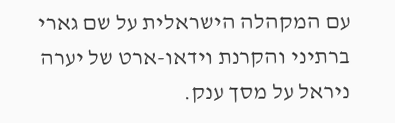עם המקהלה הישראלית על שם גארי ברתיני והקרנת וידאו-ארט של יערה ניראל על מסך ענק.